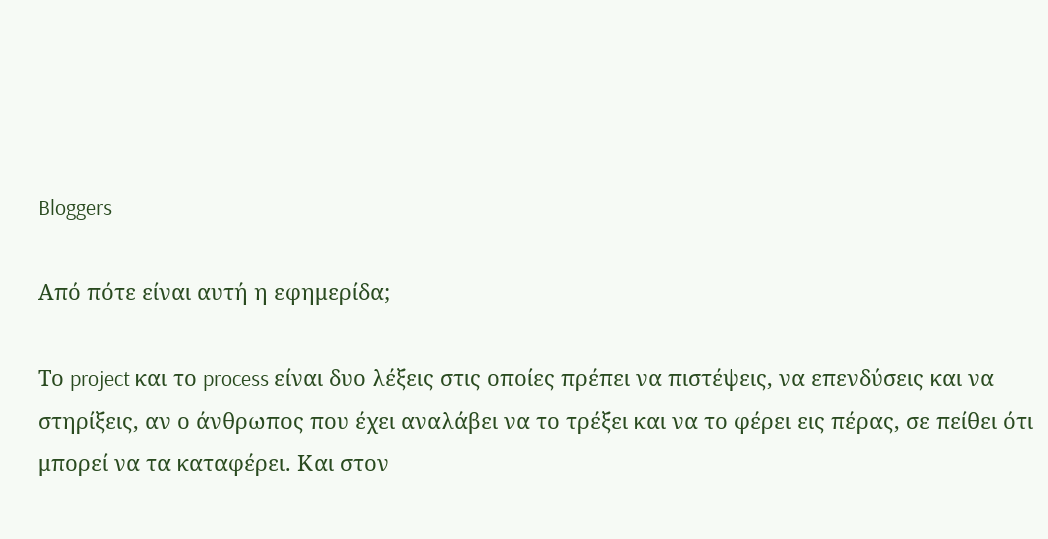Bloggers

Από πότε είναι αυτή η εφημερίδα;

Το project και το process είναι δυο λέξεις στις οποίες πρέπει να πιστέψεις, να επενδύσεις και να στηρίξεις, αν ο άνθρωπος που έχει αναλάβει να το τρέξει και να το φέρει εις πέρας, σε πείθει ότι μπορεί να τα καταφέρει. Και στον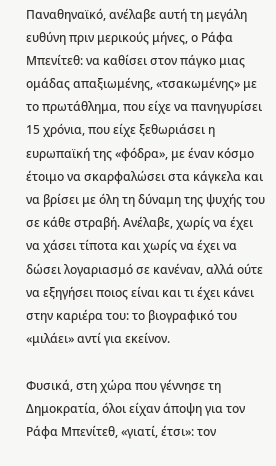Παναθηναϊκό, ανέλαβε αυτή τη μεγάλη ευθύνη πριν μερικούς μήνες, ο Ράφα Μπενίτεθ: να καθίσει στον πάγκο μιας ομάδας απαξιωμένης, «τσακωμένης» με το πρωτάθλημα, που είχε να πανηγυρίσει 15 χρόνια, που είχε ξεθωριάσει η ευρωπαϊκή της «φόδρα», με έναν κόσμο έτοιμο να σκαρφαλώσει στα κάγκελα και να βρίσει με όλη τη δύναμη της ψυχής του σε κάθε στραβή. Ανέλαβε, χωρίς να έχει να χάσει τίποτα και χωρίς να έχει να δώσει λογαριασμό σε κανέναν, αλλά ούτε να εξηγήσει ποιος είναι και τι έχει κάνει στην καριέρα του: το βιογραφικό του «μιλάει» αντί για εκείνον.

Φυσικά, στη χώρα που γέννησε τη Δημοκρατία, όλοι είχαν άποψη για τον Ράφα Μπενίτεθ, «γιατί, έτσι»: τον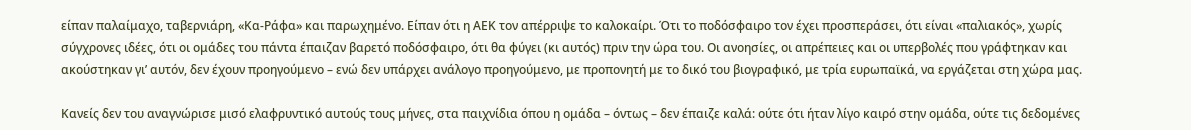είπαν παλαίμαχο, ταβερνιάρη, «Κα-Ράφα» και παρωχημένο. Είπαν ότι η ΑΕΚ τον απέρριψε το καλοκαίρι. Ότι το ποδόσφαιρο τον έχει προσπεράσει, ότι είναι «παλιακός», χωρίς σύγχρονες ιδέες, ότι οι ομάδες του πάντα έπαιζαν βαρετό ποδόσφαιρο, ότι θα φύγει (κι αυτός) πριν την ώρα του. Οι ανοησίες, οι απρέπειες και οι υπερβολές που γράφτηκαν και ακούστηκαν γι’ αυτόν, δεν έχουν προηγούμενο – ενώ δεν υπάρχει ανάλογο προηγούμενο, με προπονητή με το δικό του βιογραφικό, με τρία ευρωπαϊκά, να εργάζεται στη χώρα μας.

Κανείς δεν του αναγνώρισε μισό ελαφρυντικό αυτούς τους μήνες, στα παιχνίδια όπου η ομάδα – όντως – δεν έπαιζε καλά: ούτε ότι ήταν λίγο καιρό στην ομάδα, ούτε τις δεδομένες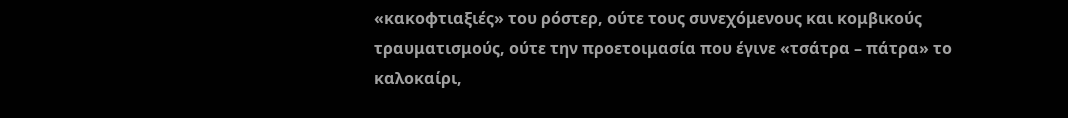«κακοφτιαξιές» του ρόστερ, ούτε τους συνεχόμενους και κομβικούς τραυματισμούς, ούτε την προετοιμασία που έγινε «τσάτρα – πάτρα» το καλοκαίρι,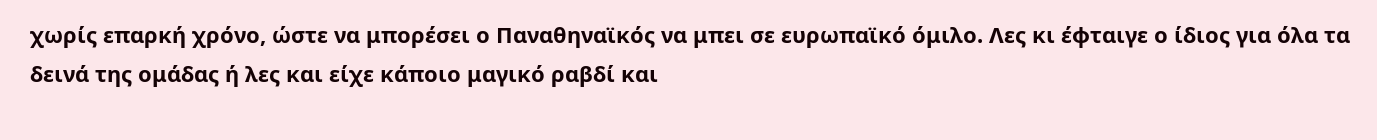χωρίς επαρκή χρόνο, ώστε να μπορέσει ο Παναθηναϊκός να μπει σε ευρωπαϊκό όμιλο. Λες κι έφταιγε ο ίδιος για όλα τα δεινά της ομάδας ή λες και είχε κάποιο μαγικό ραβδί και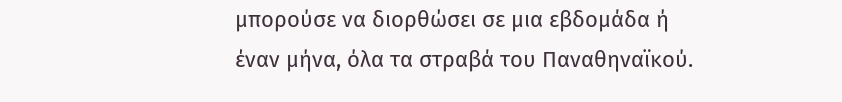μπορούσε να διορθώσει σε μια εβδομάδα ή έναν μήνα, όλα τα στραβά του Παναθηναϊκού.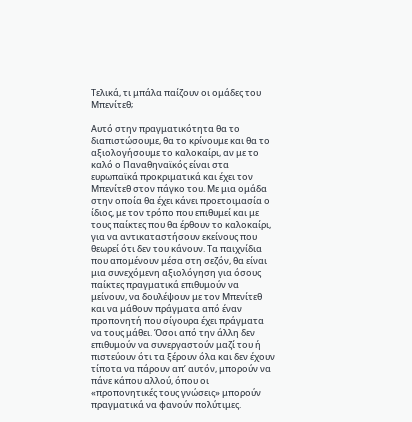Τελικά, τι μπάλα παίζουν οι ομάδες του Μπενίτεθ;

Αυτό στην πραγματικότητα θα το διαπιστώσουμε, θα το κρίνουμε και θα το αξιολογήσουμε το καλοκαίρι, αν με το καλό ο Παναθηναϊκός είναι στα ευρωπαϊκά προκριματικά και έχει τον Μπενίτεθ στον πάγκο του. Με μια ομάδα στην οποία θα έχει κάνει προετοιμασία ο ίδιος, με τον τρόπο που επιθυμεί και με τους παίκτες που θα έρθουν το καλοκαίρι, για να αντικαταστήσουν εκείνους που θεωρεί ότι δεν του κάνουν. Τα παιχνίδια που απομένουν μέσα στη σεζόν, θα είναι μια συνεχόμενη αξιολόγηση για όσους παίκτες πραγματικά επιθυμούν να μείνουν, να δουλέψουν με τον Μπενίτεθ και να μάθουν πράγματα από έναν προπονητή που σίγουρα έχει πράγματα να τους μάθει. Όσοι από την άλλη δεν επιθυμούν να συνεργαστούν μαζί του ή πιστεύουν ότι τα ξέρουν όλα και δεν έχουν τίποτα να πάρουν απ’ αυτόν, μπορούν να πάνε κάπου αλλού, όπου οι «προπονητικές τους γνώσεις» μπορούν πραγματικά να φανούν πολύτιμες.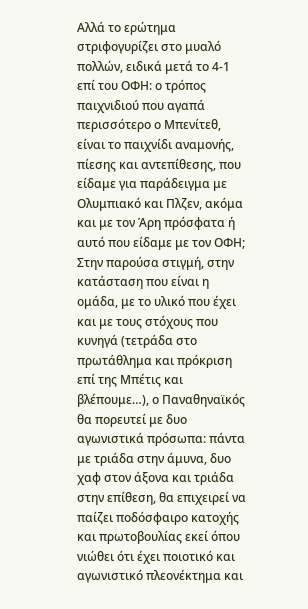Αλλά το ερώτημα στριφογυρίζει στο μυαλό πολλών, ειδικά μετά το 4-1 επί του ΟΦΗ: ο τρόπος παιχνιδιού που αγαπά περισσότερο ο Μπενίτεθ, είναι το παιχνίδι αναμονής, πίεσης και αντεπίθεσης, που είδαμε για παράδειγμα με Ολυμπιακό και Πλζεν, ακόμα και με τον Άρη πρόσφατα ή αυτό που είδαμε με τον ΟΦΗ; Στην παρούσα στιγμή, στην κατάσταση που είναι η ομάδα, με το υλικό που έχει και με τους στόχους που κυνηγά (τετράδα στο πρωτάθλημα και πρόκριση επί της Μπέτις και βλέπουμε…), ο Παναθηναϊκός θα πορευτεί με δυο αγωνιστικά πρόσωπα: πάντα με τριάδα στην άμυνα, δυο χαφ στον άξονα και τριάδα στην επίθεση, θα επιχειρεί να παίζει ποδόσφαιρο κατοχής και πρωτοβουλίας εκεί όπου νιώθει ότι έχει ποιοτικό και αγωνιστικό πλεονέκτημα και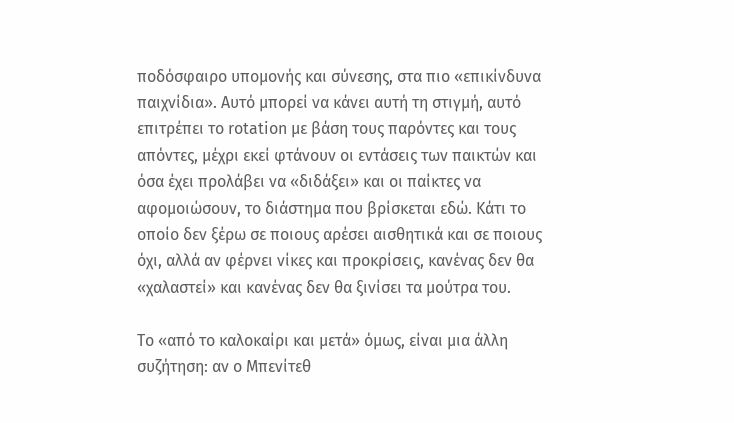ποδόσφαιρο υπομονής και σύνεσης, στα πιο «επικίνδυνα παιχνίδια». Αυτό μπορεί να κάνει αυτή τη στιγμή, αυτό επιτρέπει το rotation με βάση τους παρόντες και τους απόντες, μέχρι εκεί φτάνουν οι εντάσεις των παικτών και όσα έχει προλάβει να «διδάξει» και οι παίκτες να αφομοιώσουν, το διάστημα που βρίσκεται εδώ. Κάτι το οποίο δεν ξέρω σε ποιους αρέσει αισθητικά και σε ποιους όχι, αλλά αν φέρνει νίκες και προκρίσεις, κανένας δεν θα «χαλαστεί» και κανένας δεν θα ξινίσει τα μούτρα του.

Το «από το καλοκαίρι και μετά» όμως, είναι μια άλλη συζήτηση: αν ο Μπενίτεθ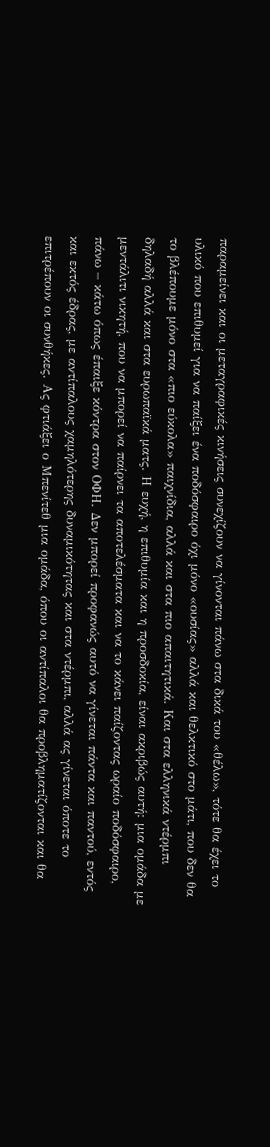παραμείνει και οι μεταγραφικές κινήσεις συνεχίζουν να γίνονται πάνω στα δικά του «θέλω», τότε θα έχει το υλικό που επιθυμεί για να παίξει ένα ποδόσφαιρο όχι μόνο «ουσίας» αλλά και θελκτικό στο μάτι, που δεν θα το βλέπουμε μόνο στα «πιο εύκολα» παιχνίδια, αλλά και στα πιο απαιτητικά. Και στα ελληνικά ντέρμπι δηλαδή αλλά και στα ευρωπαϊκά ματς. Η ευχή, η επιθυμία και η προσδοκία, είναι ακριβώς αυτή: μια ομάδα με μεντάλιτι νικητή, που να μπορεί να παίρνει τα αποτελέσματα και να το κάνει παίζοντας ωραίο ποδόσφαιρο, πάνω – κάτω όπως έπαιξε κόντρα στον ΟΦΗ. Δεν μπορεί προφανώς αυτό να γίνεται πάντα και παντού, εντός και εκτός έδρας, με αντίπαλους χαμηλότερης δυναμικότητας και στα ντέρμπι, αλλά ας γίνεται όποτε το επιτρέπουν οι συνθήκες. Ας φτιάξει ο Μπενίτεθ μια ομάδα, όπου οι αντίπαλοι θα προβληματίζονται και θα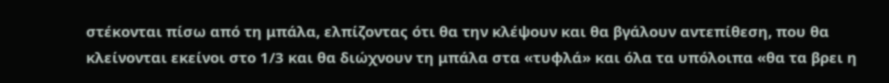στέκονται πίσω από τη μπάλα, ελπίζοντας ότι θα την κλέψουν και θα βγάλουν αντεπίθεση, που θα κλείνονται εκείνοι στο 1/3 και θα διώχνουν τη μπάλα στα «τυφλά» και όλα τα υπόλοιπα «θα τα βρει η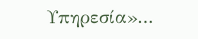Υπηρεσία»…